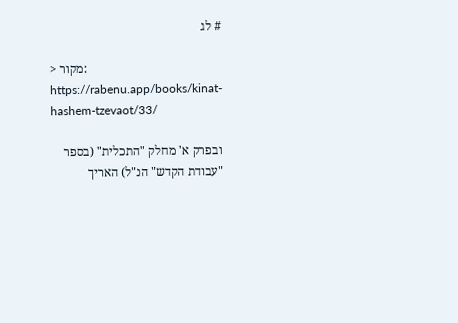# לג

> מקור: https://rabenu.app/books/kinat-hashem-tzevaot/33/

ובפרק א' מחלק "התכלית" (בספר "עבודת הקדש" הנ"ל) האריך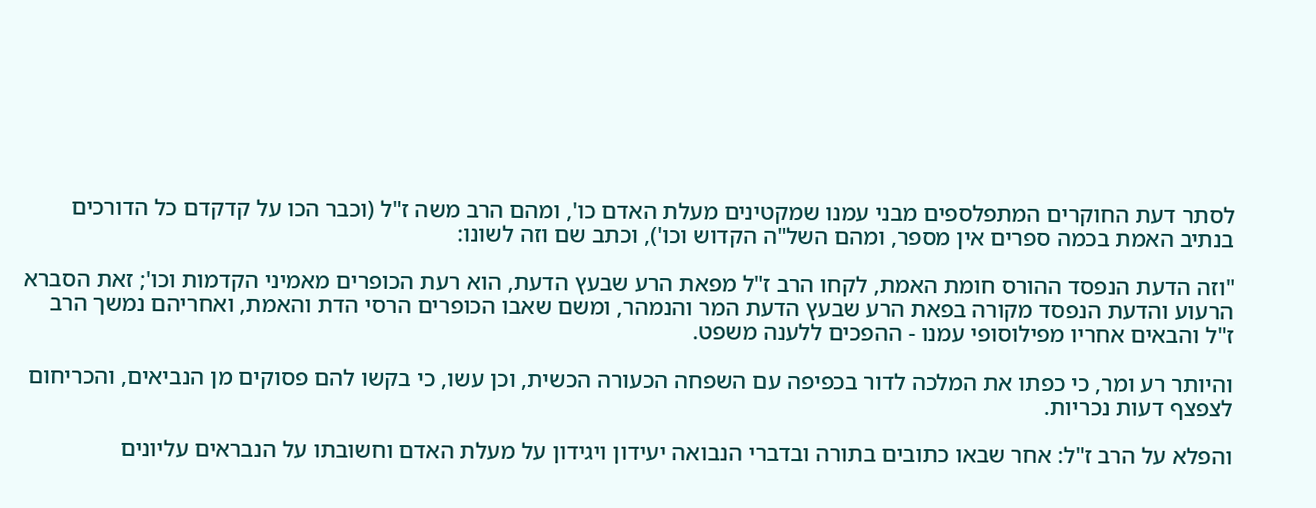לסתר דעת החוקרים המתפלספים מבני עמנו שמקטינים מעלת האדם כו', ומהם הרב משה ז"ל (וכבר הכו על קדקדם כל הדורכים בנתיב האמת בכמה ספרים אין מספר, ומהם השל"ה הקדוש וכו'), וכתב שם וזה לשונו:

"וזה הדעת הנפסד ההורס חומת האמת, לקחו הרב ז"ל מפאת הרע שבעץ הדעת, הוא רעת הכופרים מאמיני הקדמות וכו'; זאת הסברא הרעוע והדעת הנפסד מקורה בפאת הרע שבעץ הדעת המר והנמהר, ומשם שאבו הכופרים הרסי הדת והאמת, ואחריהם נמשך הרב ז"ל והבאים אחריו מפילוסופי עמנו - ההפכים ללענה משפט.

והיותר רע ומר, כי כפתו את המלכה לדור בכפיפה עם השפחה הכעורה הכשית, וכן עשו, כי בקשו להם פסוקים מן הנביאים, והכריחום לצפצף דעות נכריות.

והפלא על הרב ז"ל: אחר שבאו כתובים בתורה ובדברי הנבואה יעידון ויגידון על מעלת האדם וחשובתו על הנבראים עליונים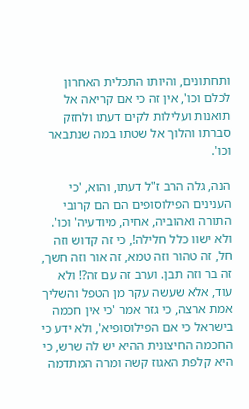ותחתונים, והיותו התכלית האחרון לכלם וכו', אין זה כי אם קריאה אל תואנות ועלילות לקים דעתו ולחזק סברתו והלוך אל שטתו במה שנתבאר וכו'.

הנה, גלה הרב ז"ל דעתו, והוא, 'כי הענינים הפילוסופים הם הם קרובי התורה ואהוביה, אחיה, מיודעיה' וכו'. ולא ישוו כלל חלילה!, כי זה קדוש וזה חל, זה טהור וזה טמא, זה אור וזה חשך, זה בר וזה תבן. וערב זה עם זה?! ולא עוד, אלא שעשה עקר מן הטפל והשליך אמת ארצה, כי גזר אמר 'כי אין חכמה בישראל כי אם הפילוסופיא', ולא ידע כי החכמה החיצונית ההיא יש לה שרש, כי היא קלפת האגוז קשה ומרה המתדמה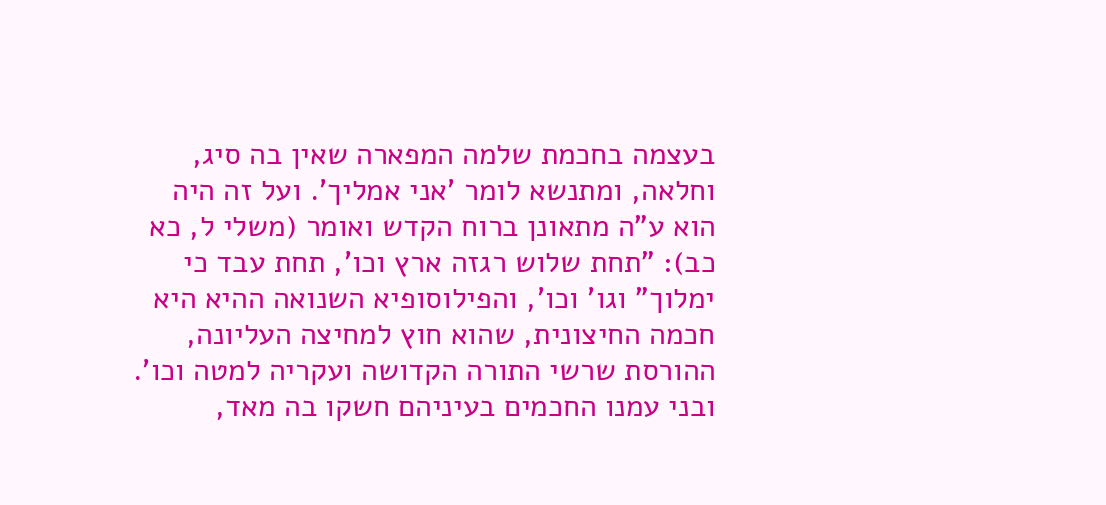בעצמה בחכמת שלמה המפארה שאין בה סיג, וחלאה, ומתנשא לומר 'אני אמליך'. ועל זה היה הוא ע"ה מתאונן ברוח הקדש ואומר (משלי ל, כא כב): "תחת שלוש רגזה ארץ וכו', תחת עבד כי ימלוך" וגו' וכו', והפילוסופיא השנואה ההיא היא חכמה החיצונית, שהוא חוץ למחיצה העליונה, ההורסת שרשי התורה הקדושה ועקריה למטה וכו'. ובני עמנו החכמים בעיניהם חשקו בה מאד,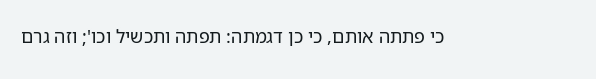כי פתתה אותם, כי כן דגמתה: תפתה ותכשיל וכו'; וזה גרם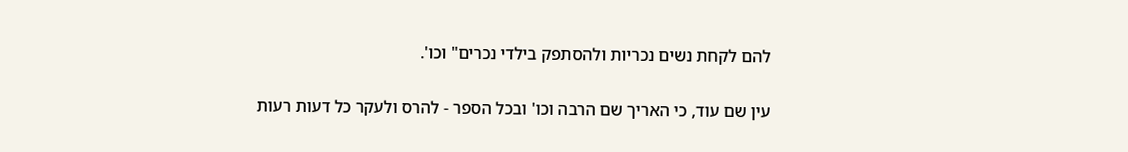להם לקחת נשים נכריות ולהסתפק בילדי נכרים" וכו'.

עין שם עוד, כי האריך שם הרבה וכו' ובכל הספר - להרס ולעקר כל דעות רעות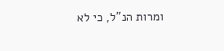ומרות הנ"ל, כי לא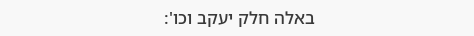באלה חלק יעקב וכו':